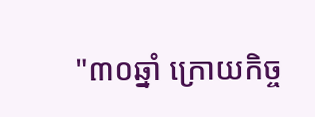"៣០ឆ្នាំ ក្រោយកិច្ច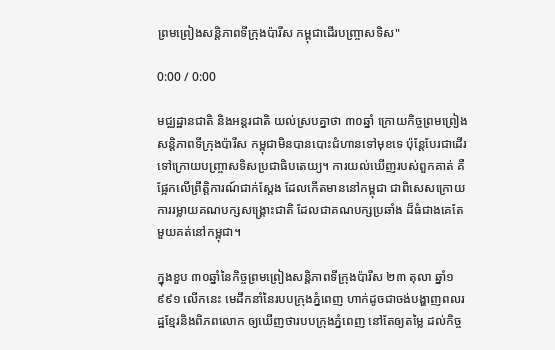ព្រមព្រៀងសន្តិភាពទីក្រុងប៉ារីស កម្ពុជាដើរបញ្ច្រាសទិស"

0:00 / 0:00

មជ្ឈដ្ឋានជាតិ និងអន្តរជាតិ យល់ស្របគ្នាថា ៣០ឆ្នាំ ក្រោយកិច្ចព្រមព្រៀងសន្តិភាពទីក្រុងប៉ារីស កម្ពុជាមិនបានបោះជំហានទៅមុខទេ ប៉ុន្តែបែរជាដើរទៅក្រោយបញ្ច្រាសទិសប្រជាធិបតេយ្យ។ ការយល់ឃើញរបស់ពួកគាត់ គឺផ្អែកលើព្រឹត្តិការណ៍ជាក់ស្តែង ដែលកើតមាននៅកម្ពុជា ជាពិសេសក្រោយការរម្លាយគណបក្សសង្គ្រោះជាតិ ដែលជាគណបក្សប្រឆាំង ដ៏ធំជាងគេតែមួយគត់នៅកម្ពុជា។

ក្នុងខួប ៣០ឆ្នាំនៃកិច្ចព្រមព្រៀងសន្តិភាពទីក្រុងប៉ារីស ២៣ តុលា ឆ្នាំ១៩៩១ លើកនេះ មេដឹកនាំនៃរបបក្រុងភ្នំពេញ ហាក់ដូចជាចង់បង្ហាញពលរដ្ឋខ្មែរនិងពិភពលោក ឲ្យឃើញថារបបក្រុងភ្នំពេញ នៅតែឲ្យតម្លៃ ដល់កិច្ច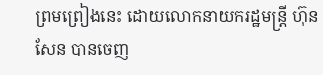ព្រមព្រៀងនេះ ដោយលោកនាយករដ្ឋមន្រ្តី ហ៊ុន សែន បានចេញ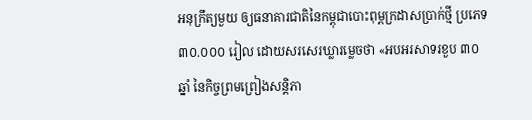អនុក្រឹត្យមួយ ឲ្យធនាគារជាតិនៃកម្ពុជាបោះពុម្ពក្រដាសប្រាក់ថ្មី ប្រភេទ ៣០.០០០ រៀល ដោយសរសេរឃ្លារម្លេចថា «អបអរសាទរខួប ៣០ឆ្នាំ នៃកិច្ចព្រមព្រៀងសន្តិភា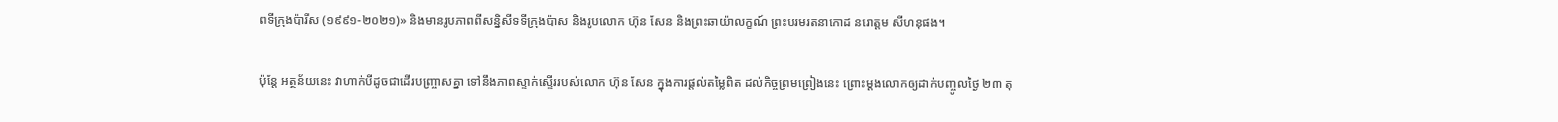ពទីក្រុងប៉ារីស (១៩៩១-២០២១)» និងមានរូបភាពពីសន្និសីទទីក្រុងប៉ាស និងរូបលោក ហ៊ុន សែន និងព្រះឆាយ៉ាលក្ខណ៍ ព្រះបរមរតនាកោដ នរោត្ដម សីហនុផង។

ប៉ុន្តែ អត្ថន័យនេះ វាហាក់បីដូចជាដើរបញ្ច្រាសគ្នា ទៅនឹងភាពស្ទាក់ស្ទើររបស់លោក ហ៊ុន សែន ក្នុងការផ្តល់តម្លៃពិត ដល់កិច្ចព្រមព្រៀងនេះ ព្រោះម្តងលោកឲ្យដាក់បញ្ចូលថ្ងៃ ២៣ តុ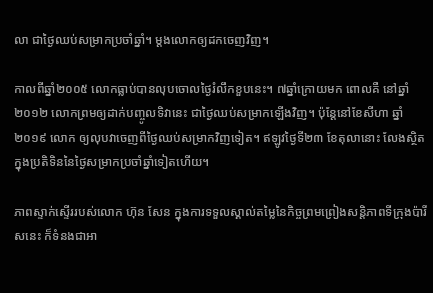លា ជាថ្ងៃឈប់សម្រាកប្រចាំឆ្នាំ។ ម្តងលោកឲ្យដកចេញវិញ។

កាលពីឆ្នាំ២០០៥ លោកធ្លាប់បានលុបចោលថ្ងៃរំលឹកខួបនេះ។ ៧ឆ្នាំក្រោយមក ពោលគឺ នៅឆ្នាំ២០១២ លោកព្រមឲ្យដាក់បញ្ចូលទិវានេះ ជាថ្ងៃឈប់សម្រាកឡើងវិញ។ ប៉ុន្តែនៅខែសីហា ឆ្នាំ២០១៩ លោក ឲ្យលុបវាចេញពីថ្ងៃឈប់សម្រាកវិញទៀត។ ឥឡូវថ្ងៃទី២៣ ខែតុលានោះ លែងស្ថិតក្នុងប្រតិទិននៃថ្ងៃសម្រាកប្រចាំឆ្នាំទៀតហើយ។

ភាពស្ទាក់ស្ទើររបស់លោក ហ៊ុន សែន ក្នុងការទទួលស្គាល់តម្លៃនៃកិច្ចព្រមព្រៀងសន្តិភាពទីក្រុងប៉ារីសនេះ ក៏ទំនងជាអា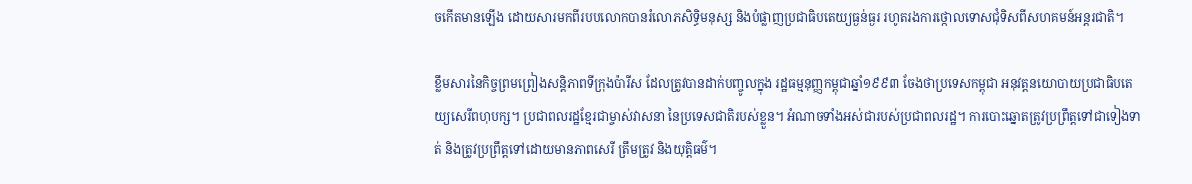ចកើតមានឡើង ដោយសារមកពីរបបលោកបានរំលោភសិទ្ធិមនុស្ស និងបំផ្លាញប្រជាធិបតេយ្យធ្ងន់ធ្ងរ រហូតរងការថ្កោលទោសជុំទិសពីសហគមន៍អន្តរជាតិ។

ខ្លឹមសារនៃកិច្ចព្រមព្រៀងសន្តិភាពទីក្រុងប៉ារីស ដែលត្រូវបានដាក់បញ្ចូលក្នុង រដ្ឋធម្មនុញ្ញកម្ពុជាឆ្នាំ១៩៩៣ ចែងថាប្រទេសកម្ពុជា អនុវត្តនយោបាយប្រជាធិបតេយ្យសេរីពហុបក្ស។ ប្រជាពលរដ្ឋខ្មែរជាម្ចាស់វាសនា នៃប្រទេសជាតិរបស់ខ្លួន។ អំណាចទាំងអស់ជារបស់ប្រជាពលរដ្ឋ។ ការបោះឆ្នោតត្រូវប្រព្រឹត្តទៅជាទៀងទាត់ និងត្រូវប្រព្រឹត្តទៅដោយមានភាពសេរី ត្រឹមត្រូវ និងយុត្តិធម៌។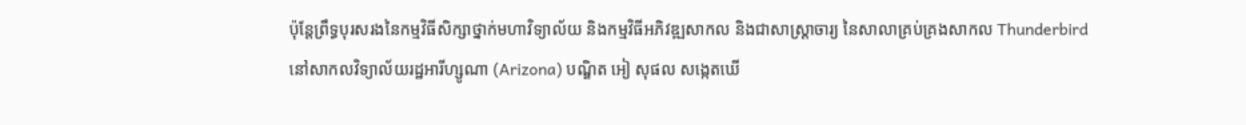ប៉ុន្តែព្រឹទ្ធបុរសរងនៃកម្មវិធីសិក្សាថ្នាក់មហាវិទ្យាល័យ និងកម្មវិធីអភិវឌ្ឍសាកល និងជាសាស្រ្តាចារ្យ នៃសាលាគ្រប់គ្រងសាកល Thunderbird នៅសាកលវិទ្យាល័យរដ្ឋអារីហ្សូណា (Arizona) បណ្ឌិត អៀ សុផល សង្កេតឃើ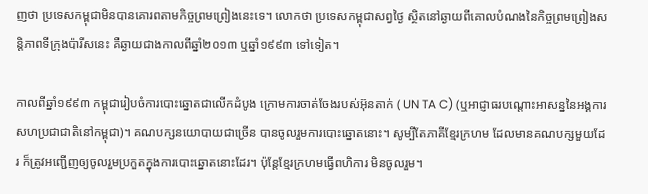ញថា ប្រទេសកម្ពុជាមិនបានគោរពតាមកិច្ចព្រមព្រៀងនេះទេ។ លោកថា ប្រទេសកម្ពុជាសព្វថ្ងៃ ស្ថិតនៅឆ្ងាយពីគោលបំណងនៃកិច្ចព្រមព្រៀងសន្តិភាពទីក្រុងប៉ារីសនេះ គឺឆ្ងាយជាងកាលពីឆ្នាំ២០១៣ ឬឆ្នាំ១៩៩៣ ទៅទៀត។

កាលពីឆ្នាំ១៩៩៣ កម្ពុជារៀបចំការបោះឆ្នោតជាលើកដំបូង ក្រោមការចាត់ចែងរបស់អ៊ុនតាក់ ( UN TA C) (ឬអាជ្ញាធរបណ្តោះអាសន្ននៃអង្គការសហប្រជាជាតិនៅកម្ពុជា)។ គណបក្សនយោបាយជាច្រើន បានចូលរួមការបោះឆ្នោតនោះ។ សូម្បីតែភាគីខ្មែរក្រហម ដែលមានគណបក្សមួយដែរ ក៏ត្រូវអញ្ជើញឲ្យចូលរួមប្រកួតក្នុងការបោះឆ្នោតនោះដែរ។ ប៉ុន្តែខ្មែរក្រហមធ្វើពហិការ មិនចូលរួម។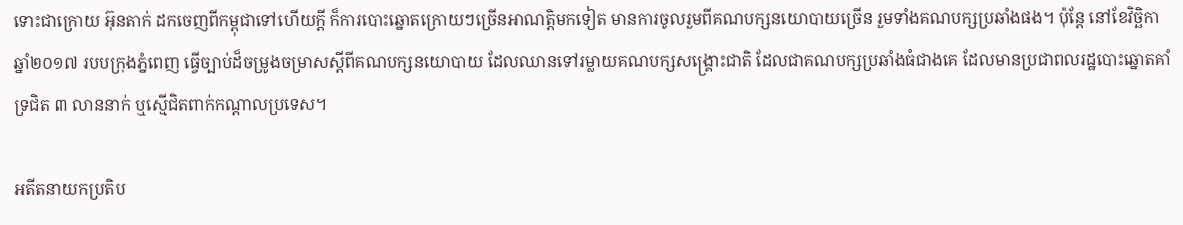ទោះជាក្រោយ អ៊ុនតាក់ ដកចេញពីកម្ពុជាទៅហើយក្តី ក៏ការបោះឆ្នោតក្រោយៗច្រើនអាណត្តិមកទៀត មានការចូលរួមពីគណបក្សនយោបាយច្រើន រួមទាំងគណបក្សប្រឆាំងផង។ ប៉ុន្តែ នៅខែវិច្ឆិកា ឆ្នាំ២០១៧ របបក្រុងភ្នំពេញ ធ្វើច្បាប់ដ៏ចម្រូងចម្រាសស្តីពីគណបក្សនយោបាយ ដែលឈានទៅរម្លាយគណបក្សសង្គ្រោះជាតិ ដែលជាគណបក្សប្រឆាំងធំជាងគេ ដែលមានប្រជាពលរដ្ឋបោះឆ្នោតគាំទ្រជិត ៣ លាននាក់ ឬស្មើជិតពាក់កណ្តាលប្រទេស។

អតីតនាយកប្រតិប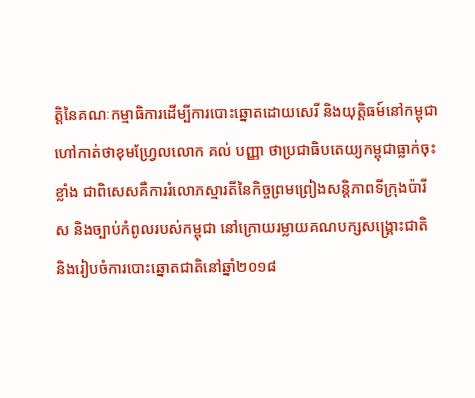ត្តិនៃគណៈកម្មាធិការដើម្បីការបោះឆ្នោតដោយសេរី និងយុត្តិធម៍នៅកម្ពុជា ហៅកាត់ថាខុមហ្វ្រែលលោក គល់ បញ្ញា ថាប្រជាធិបតេយ្យកម្ពុជាធ្លាក់ចុះខ្លាំង ជាពិសេសគឺការរំលោភស្មារតីនៃកិច្ចព្រមព្រៀងសន្តិភាពទីក្រុងប៉ារីស និងច្បាប់កំពូលរបស់កម្ពុជា នៅក្រោយរម្លាយគណបក្សសង្គ្រោះជាតិ និងរៀបចំការបោះឆ្នោតជាតិនៅឆ្នាំ២០១៨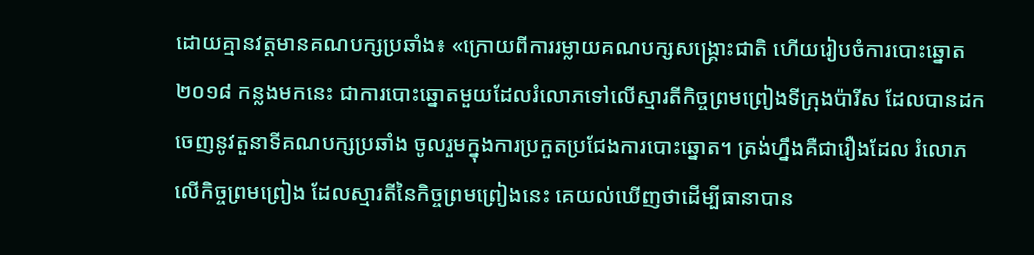ដោយគ្មានវត្តមានគណបក្សប្រឆាំង៖ «ក្រោយពីការរម្លាយគណបក្សសង្គ្រោះជាតិ ហើយរៀបចំការបោះឆ្នោត ២០១៨ កន្លងមកនេះ ជាការបោះឆ្នោតមួយដែលរំលោភទៅលើស្មារតីកិច្ចព្រមព្រៀងទីក្រុងប៉ារីស ដែលបានដកចេញនូវតួនាទីគណបក្សប្រឆាំង ចូលរួមក្នុងការប្រកួតប្រជែងការបោះឆ្នោត។ ត្រង់ហ្នឹងគឺជារឿងដែល រំលោភលើកិច្ចព្រមព្រៀង ដែលស្មារតីនៃកិច្ចព្រមព្រៀងនេះ គេយល់ឃើញថាដើម្បីធានាបាន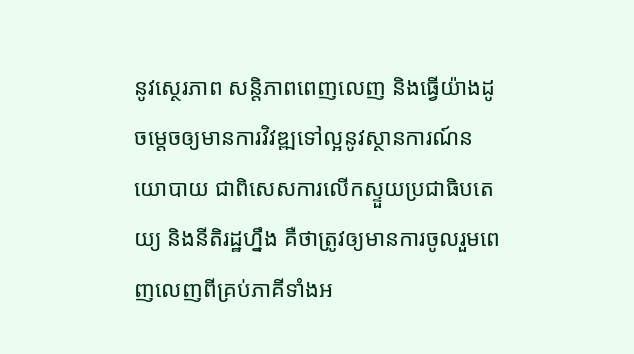នូវស្ថេរភាព សន្តិភាពពេញលេញ និងធ្វើយ៉ាងដូចម្តេចឲ្យមានការវិវឌ្ឍទៅល្អនូវស្ថានការណ៍នយោបាយ ជាពិសេសការលើកស្ទួយប្រជាធិបតេយ្យ និងនីតិរដ្ឋហ្នឹង គឺថាត្រូវឲ្យមានការចូលរួមពេញលេញពីគ្រប់ភាគីទាំងអ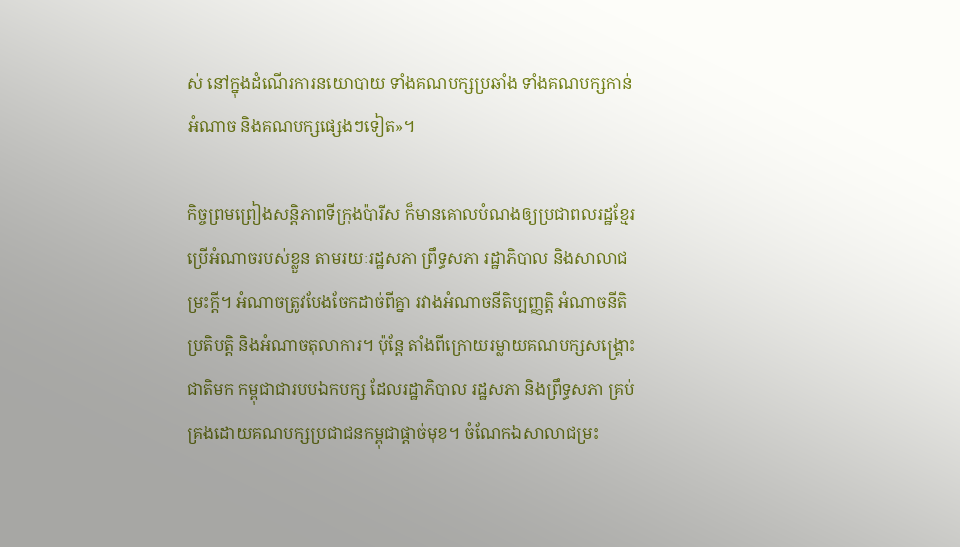ស់ នៅក្នុងដំណើរការនយោបាយ ទាំងគណបក្សប្រឆាំង ទាំងគណបក្សកាន់អំណាច និងគណបក្សផ្សេងៗទៀត»។

កិច្ចព្រមព្រៀងសន្តិភាពទីក្រុងប៉ារីស ក៏មានគោលបំណងឲ្យប្រជាពលរដ្ឋខ្មែរ ប្រើអំណាចរបស់ខ្លួន តាមរយៈរដ្ឋសភា ព្រឹទ្ធសភា រដ្ឋាភិបាល និងសាលាជម្រះក្ដី។ អំណាចត្រូវបែងចែកដាច់ពីគ្នា រវាងអំណាចនីតិប្បញ្ញត្តិ អំណាចនីតិប្រតិបត្តិ និងអំណាចតុលាការ។ ប៉ុន្តែ តាំងពីក្រោយរម្លាយគណបក្សសង្គ្រោះជាតិមក កម្ពុជាជារបបឯកបក្ស ដែលរដ្ឋាភិបាល រដ្ឋសភា និងព្រឹទ្ធសភា គ្រប់គ្រងដោយគណបក្សប្រជាជនកម្ពុជាផ្តាច់មុខ។ ចំណែកឯសាលាជម្រះ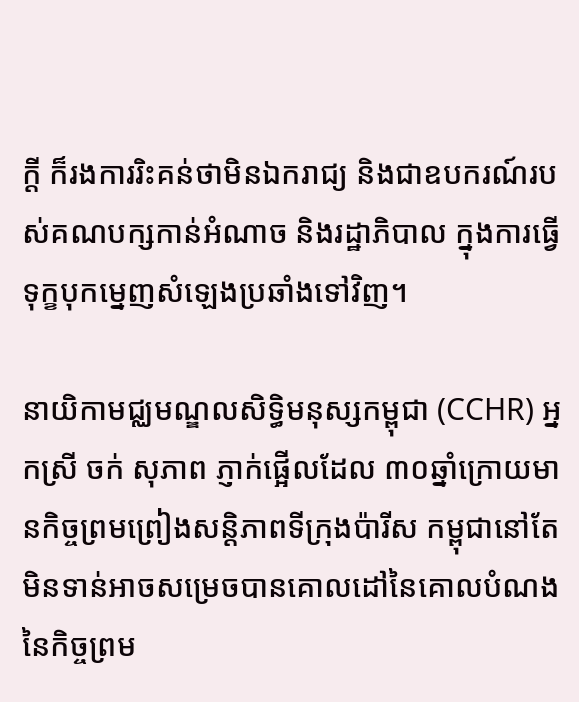ក្តី ក៏រងការរិះគន់ថាមិនឯករាជ្យ និងជាឧបករណ៍របស់គណបក្សកាន់អំណាច និងរដ្ឋាភិបាល ក្នុងការធ្វើទុក្ខបុកម្នេញសំឡេងប្រឆាំងទៅវិញ។

នាយិកាមជ្ឈមណ្ឌលសិទ្ធិមនុស្សកម្ពុជា (CCHR) អ្នកស្រី ចក់ សុភាព ភ្ញាក់ផ្អើលដែល ៣០ឆ្នាំក្រោយមានកិច្ចព្រមព្រៀងសន្តិភាពទីក្រុងប៉ារីស កម្ពុជានៅតែមិនទាន់អាចសម្រេចបានគោលដៅនៃគោលបំណងនៃកិច្ចព្រម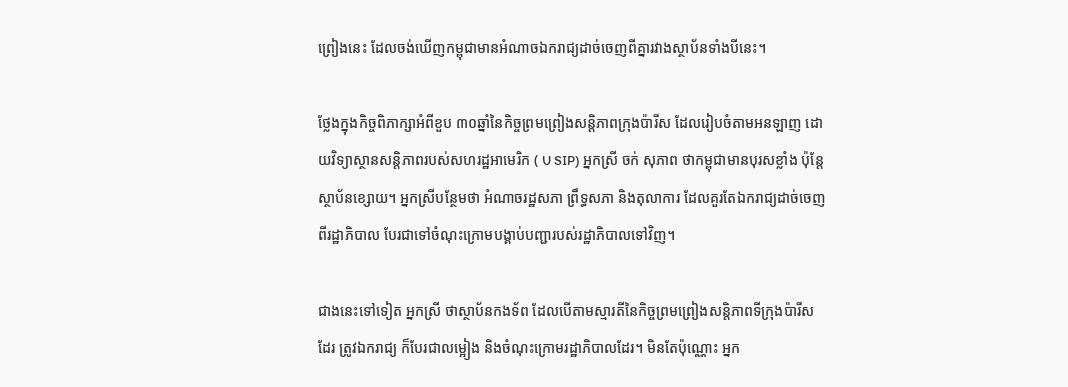ព្រៀងនេះ ដែលចង់ឃើញកម្ពុជាមានអំណាចឯករាជ្យដាច់ចេញពីគ្នារវាងស្ថាប័នទាំងបីនេះ។

ថ្លែងក្នុងកិច្ចពិភាក្សាអំពីខួប ៣០ឆ្នាំនៃកិច្ចព្រមព្រៀងសន្តិភាពក្រុងប៉ារីស ដែលរៀបចំតាមអនឡាញ ដោយវិទ្យាស្ថានសន្តិភាពរបស់សហរដ្ឋអាមេរិក ( U SIP) អ្នកស្រី ចក់ សុភាព ថាកម្ពុជាមានបុរសខ្លាំង ប៉ុន្តែស្ថាប័នខ្សោយ។ អ្នកស្រីបន្ថែមថា អំណាចរដ្ឋសភា ព្រឹទ្ធសភា និងតុលាការ ដែលគួរតែឯករាជ្យដាច់ចេញពីរដ្ឋាភិបាល បែរជាទៅចំណុះក្រោមបង្គាប់បញ្ជារបស់រដ្ឋាភិបាលទៅវិញ។

ជាងនេះទៅទៀត អ្នកស្រី ថាស្ថាប័នកងទ័ព ដែលបើតាមស្មារតីនៃកិច្ចព្រមព្រៀងសន្តិភាពទីក្រុងប៉ារីសដែរ ត្រូវឯករាជ្យ ក៏បែរជាលម្អៀង និងចំណុះក្រោមរដ្ឋាភិបាលដែរ។ មិនតែប៉ុណ្ណោះ អ្នក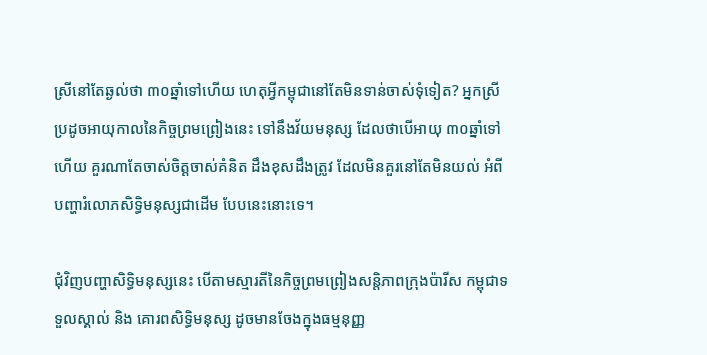ស្រីនៅតែឆ្ងល់ថា ៣០ឆ្នាំទៅហើយ ហេតុអ្វីកម្ពុជានៅតែមិនទាន់ចាស់ទុំទៀត? អ្នកស្រីប្រដូចអាយុកាលនៃកិច្ចព្រមព្រៀងនេះ ទៅនឹងវ័យមនុស្ស ដែលថាបើអាយុ ៣០ឆ្នាំទៅហើយ គួរណាតែចាស់ចិត្តចាស់គំនិត ដឹងខុសដឹងត្រូវ ដែលមិនគួរនៅតែមិនយល់ អំពីបញ្ហារំលោភសិទ្ធិមនុស្សជាដើម បែបនេះនោះទេ។

ជុំវិញបញ្ហាសិទ្ធិមនុស្សនេះ បើតាមស្មារតីនៃកិច្ចព្រមព្រៀងសន្តិភាពក្រុងប៉ារីស កម្ពុជាទទួលស្គាល់ និង គោរពសិទ្ធិមនុស្ស ដូចមានចែងក្នុងធម្មនុញ្ញ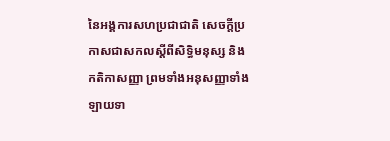នៃអង្គការសហប្រជាជាតិ សេចក្ដីប្រកាសជាសកលស្ដីពីសិទ្ធិមនុស្ស និងកតិកាសញ្ញា ព្រមទាំងអនុសញ្ញាទាំងឡាយទា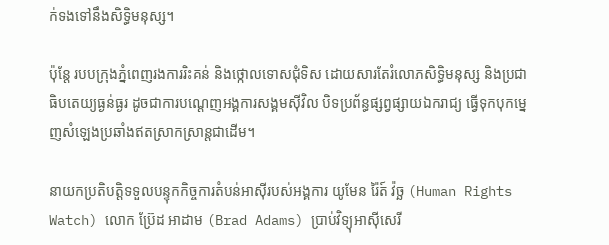ក់ទងទៅនឹងសិទ្ធិមនុស្ស។

ប៉ុន្តែ របបក្រុងភ្នំពេញរងការរិះគន់ និងថ្កោលទោសជុំទិស ដោយសារតែរំលោភសិទ្ធិមនុស្ស និងប្រជាធិបតេយ្យធ្ងន់ធ្ងរ ដូចជាការបណ្តេញអង្គការសង្គមស៊ីវិល បិទប្រព័ន្ធផ្សព្វផ្សាយឯករាជ្យ ធ្វើទុកបុកម្នេញសំឡេងប្រឆាំងឥតស្រាកស្រាន្តជាដើម។

នាយកប្រតិបត្តិទទួលបន្ទុកកិច្ចការតំបន់អាស៊ីរបស់អង្គការ យូមែន រ៉ៃត៍ វ៉ច្ឆ (Human Rights Watch) លោក ប្រ៊ែដ អាដាម (Brad Adams) ប្រាប់វិទ្យុអាស៊ីសេរី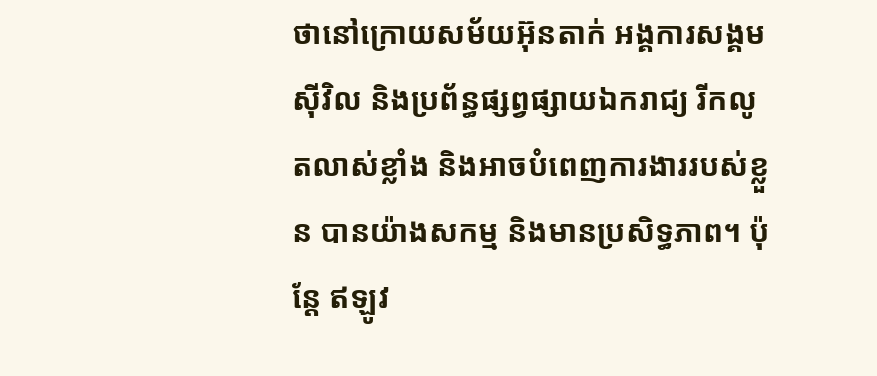ថានៅក្រោយសម័យអ៊ុនតាក់ អង្គការសង្គមស៊ីវិល និងប្រព័ន្ធផ្សព្វផ្សាយឯករាជ្យ រីកលូតលាស់ខ្លាំង និងអាចបំពេញការងាររបស់ខ្លួន បានយ៉ាងសកម្ម និងមានប្រសិទ្ធភាព។ ប៉ុន្តែ ឥឡូវ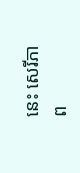នេះ សេរីភាព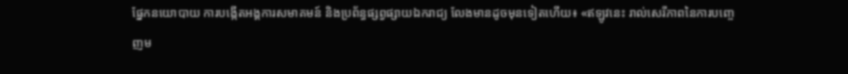ផ្នែកនយោបាយ ការបង្កើតអង្គការសមាគមន៍ និងប្រព័ន្ធផ្សព្វផ្សាយឯករាជ្យ លែងមានដូចមុនទៀតហើយ៖ «ឥឡូវនេះ រាល់សេរីភាពនៃការបញ្ចេញម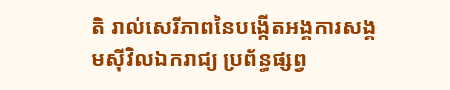តិ រាល់សេរីភាពនៃបង្កើតអង្គការសង្គមស៊ីវិលឯករាជ្យ ប្រព័ន្ធផ្សព្វ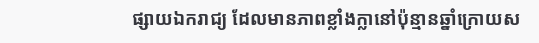ផ្សាយឯករាជ្យ ដែលមានភាពខ្លាំងក្លានៅប៉ុន្មានឆ្នាំក្រោយស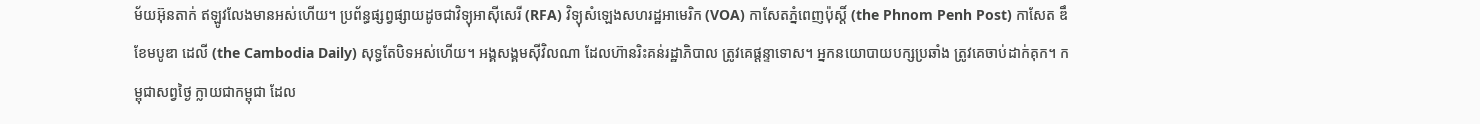ម័យអ៊ុនតាក់ ឥឡូវលែងមានអស់ហើយ។ ប្រព័ន្ធផ្សព្វផ្សាយដូចជាវិទ្យុអាស៊ីសេរី (RFA) វិទ្យុសំឡេងសហរដ្ឋអាមេរិក (VOA) កាសែតភ្នំពេញប៉ុស្តិ៍ (the Phnom Penh Post) កាសែត ឌឹ ខែមបូឌា ដេលី (the Cambodia Daily) សុទ្ធតែបិទអស់ហើយ។ អង្គសង្គមស៊ីវិលណា ដែលហ៊ានរិះគន់រដ្ឋាភិបាល ត្រូវគេផ្តន្ទាទោស។ អ្នកនយោបាយបក្សប្រឆាំង ត្រូវគេចាប់ដាក់គុក។ កម្ពុជាសព្វថ្ងៃ ក្លាយជាកម្ពុជា ដែល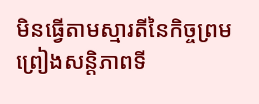មិនធ្វើតាមស្មារតីនៃកិច្ចព្រមព្រៀងសន្តិភាពទី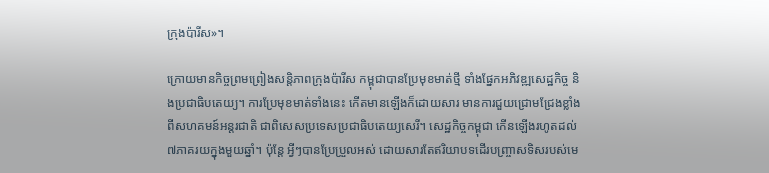ក្រុងប៉ារីស»។

ក្រោយមានកិច្ចព្រមព្រៀងសន្តិភាពក្រុងប៉ារីស កម្ពុជាបានប្រែមុខមាត់ថ្មី ទាំងផ្នែកអភិវឌ្ឍសេដ្ឋកិច្ច និងប្រជាធិបតេយ្យ។ ការប្រែមុខមាត់ទាំងនេះ កើតមានឡើងក៏ដោយសារ មានការជួយជ្រោមជ្រែងខ្លាំង ពីសហគមន៍អន្តរជាតិ ជាពិសេសប្រទេសប្រជាធិបតេយ្យសេរី។ សេដ្ឋកិច្ចកម្ពុជា កើនឡើងរហូតដល់ ៧ភាគរយក្នុងមួយឆ្នាំ។ ប៉ុន្តែ អ្វីៗបានប្រែប្រួលអស់ ដោយសារតែឥរិយាបទដើរបញ្ច្រាសទិសរបស់មេ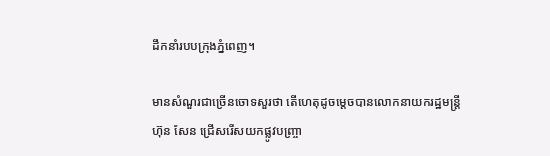ដឹកនាំរបបក្រុងភ្នំពេញ។

មានសំណួរជាច្រើនចោទសួរថា តើហេតុដូចម្តេចបានលោកនាយករដ្ឋមន្រ្តី ហ៊ុន សែន ជ្រើសរើសយកផ្លូវបញ្ច្រា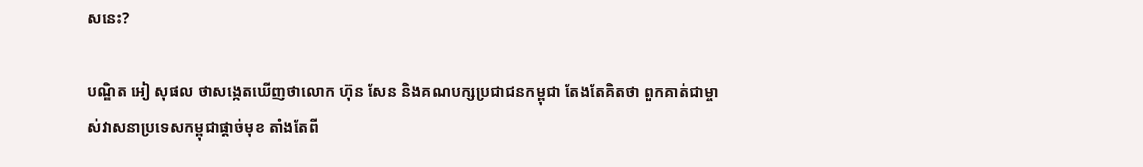សនេះ?

បណ្ឌិត អៀ សុផល ថាសង្កេតឃើញថាលោក ហ៊ុន សែន និងគណបក្សប្រជាជនកម្ពុជា តែងតែគិតថា ពួកគាត់ជាម្ចាស់វាសនាប្រទេសកម្ពុជាផ្តាច់មុខ តាំងតែពី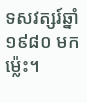ទសវត្សរ៍ឆ្នាំ១៩៨០ មកម្ល៉េះ។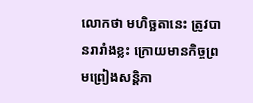លោកថា មហិច្ឆតានេះ ត្រូវបានរារាំងខ្លះ ក្រោយមានកិច្ចព្រមព្រៀងសន្តិភា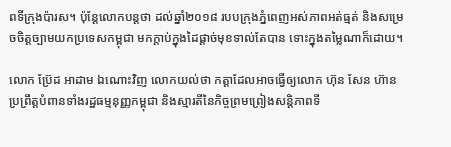ពទីក្រុងប៉ារស។ ប៉ុន្តែលោកបន្តថា ដល់ឆ្នាំ២០១៨ របបក្រុងភ្នំពេញអស់ភាពអត់ធ្មត់ និងសម្រេចចិត្តច្បាមយកប្រទេសកម្ពុជា មកក្តាប់ក្នុងដៃផ្តាច់មុខទាល់តែបាន ទោះក្នុងតម្លៃណាក៏ដោយ។

លោក ប្រ៊ែដ អាដាម ឯណោះវិញ លោកយល់ថា កត្តាដែលអាចធ្វើឲ្យលោក ហ៊ុន សែន ហ៊ានប្រព្រឹត្តបំពានទាំងរដ្ឋធម្មនុញ្ញកម្ពុជា និងស្មារតីនៃកិច្ចព្រមព្រៀងសន្តិភាពទី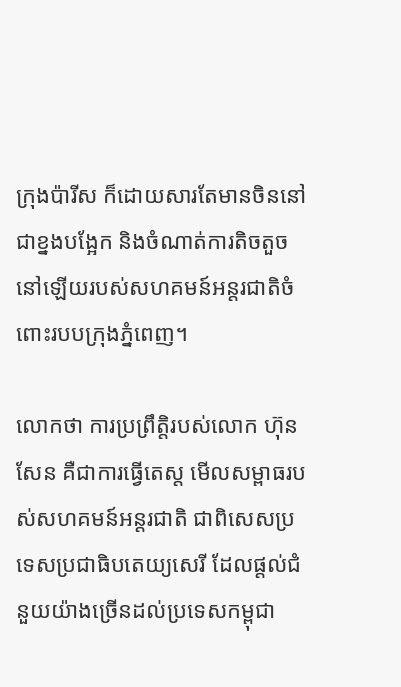ក្រុងប៉ារីស ក៏ដោយសារតែមានចិននៅជាខ្នងបង្អែក និងចំណាត់ការតិចតួចនៅឡើយរបស់សហគមន៍អន្តរជាតិចំពោះរបបក្រុងភ្នំពេញ។

លោកថា ការប្រព្រឹត្តិរបស់លោក ហ៊ុន សែន គឺជាការធ្វើតេស្ត មើលសម្ពាធរបស់សហគមន៍អន្តរជាតិ ជាពិសេសប្រទេសប្រជាធិបតេយ្យសេរី ដែលផ្តល់ជំនួយយ៉ាងច្រើនដល់ប្រទេសកម្ពុជា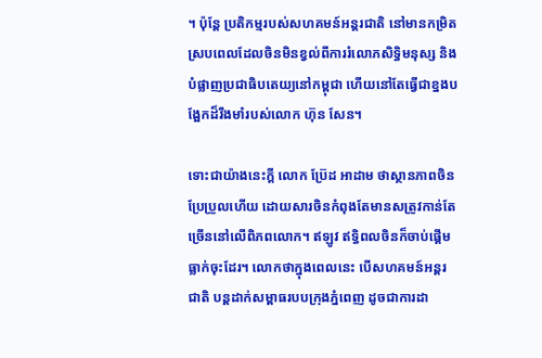។ ប៉ុន្តែ ប្រតិកម្មរបស់សហគមន៍អន្តរជាតិ នៅមានកម្រិត ស្របពេលដែលចិនមិនខ្វល់ពីការរំលោភសិទ្ធិមនុស្ស និងបំផ្លាញប្រជាធិបតេយ្យនៅកម្ពុជា ហើយនៅតែធ្វើជាខ្នងបង្អែកដ៏រឹងមាំរបស់លោក ហ៊ុន សែន។

ទោះជាយ៉ាងនេះក្ដី លោក ប្រ៊ែដ អាដាម ថាស្ថានភាពចិនប្រែប្រួលហើយ ដោយសារចិនកំពុងតែមានសត្រូវកាន់តែច្រើននៅលើពិភពលោក។ ឥឡូវ ឥទ្ធិពលចិនក៏ចាប់ផ្តើមធ្លាក់ចុះដែរ។ លោកថាក្នុងពេលនេះ បើសហគមន៍អន្តរជាតិ បន្តដាក់សម្ពាធរបបក្រុងភ្នំពេញ ដូចជាការដា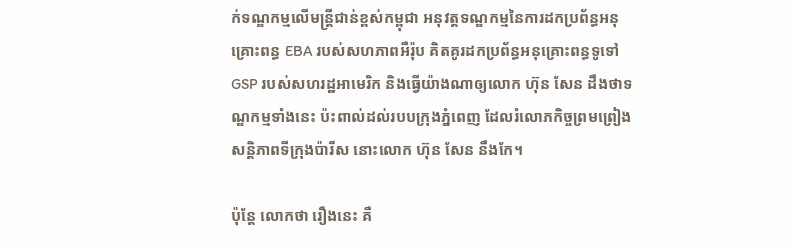ក់ទណ្ឌកម្មលើមន្រ្តីជាន់ខ្ពស់កម្ពុជា អនុវត្តទណ្ឌកម្មនៃការដកប្រព័ន្ធអនុគ្រោះពន្ធ EBA របស់សហភាពអឺរ៉ុប គិតគូរដកប្រព័ន្ធអនុគ្រោះពន្ធទូទៅ GSP របស់សហរដ្ឋអាមេរិក និងធ្វើយ៉ាងណាឲ្យលោក ហ៊ុន សែន ដឹងថាទណ្ឌកម្មទាំងនេះ ប៉ះពាល់ដល់របបក្រុងភ្នំពេញ ដែលរំលោភកិច្ចព្រមព្រៀងសន្តិភាពទីក្រុងប៉ារីស នោះលោក ហ៊ុន សែន នឹងកែ។

ប៉ុន្តែ លោកថា រឿងនេះ គឺ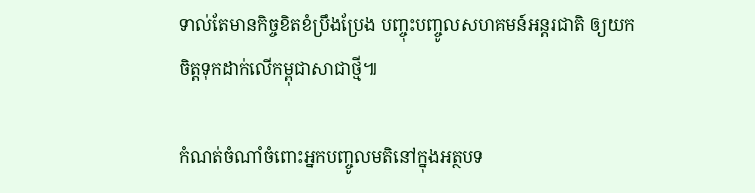ទាល់តែមានកិច្ចខិតខំប្រឹងប្រែង បញ្ចុះបញ្ចូលសហគមន៍អន្តរជាតិ ឲ្យយកចិត្តទុកដាក់លើកម្ពុជាសាជាថ្មី៕

កំណត់ចំណាំចំពោះអ្នកបញ្ចូលមតិនៅក្នុងអត្ថបទ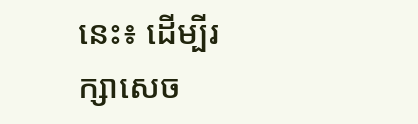នេះ៖ ដើម្បីរក្សាសេច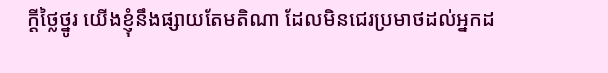ក្ដីថ្លៃថ្នូរ យើងខ្ញុំនឹងផ្សាយតែមតិណា ដែលមិនជេរប្រមាថដល់អ្នកដ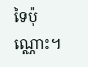ទៃប៉ុណ្ណោះ។